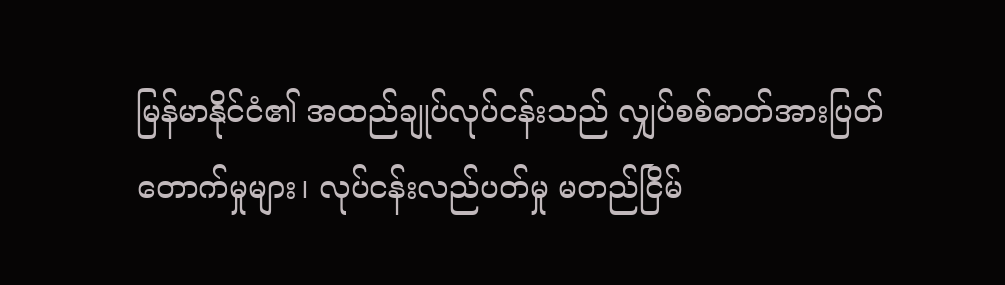မြန်မာနိုင်ငံ၏ အထည်ချုပ်လုပ်ငန်းသည် လျှပ်စစ်ဓာတ်အားပြတ်တောက်မှုများ၊ လုပ်ငန်းလည်ပတ်မှု မတည်ငြိမ်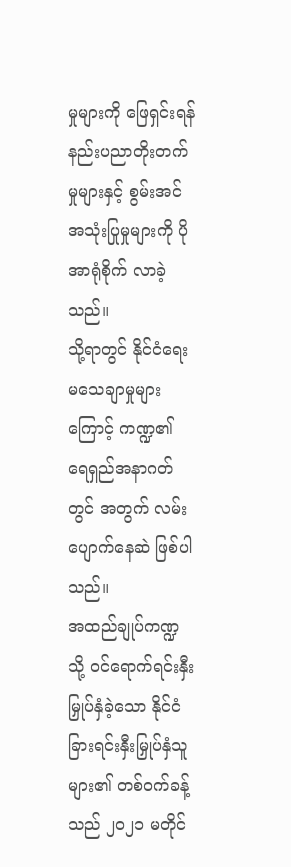မှုများကို ဖြေရှင်းရန် နည်းပညာတိုးတက်မှုများနှင့် စွမ်းအင်အသုံးပြုမှုများကို ပိုအာရုံစိုက် လာခဲ့သည်။
သို့ရာတွင် နိုင်ငံရေးမသေချာမှုများကြောင့် ကဏ္ဍ၏ ရေရှည်အနာဂတ်တွင် အတွက် လမ်းပျောက်နေဆဲ ဖြစ်ပါသည်။
အထည်ချုပ်ကဏ္ဍသို့ ဝင်ရောက်ရင်းနှီးမြှုပ်နှံခဲ့သော နိုင်ငံခြားရင်းနှီးမြှုပ်နှံသူများ၏ တစ်ဝက်ခန့်သည် ၂၀၂၁ မတိုင်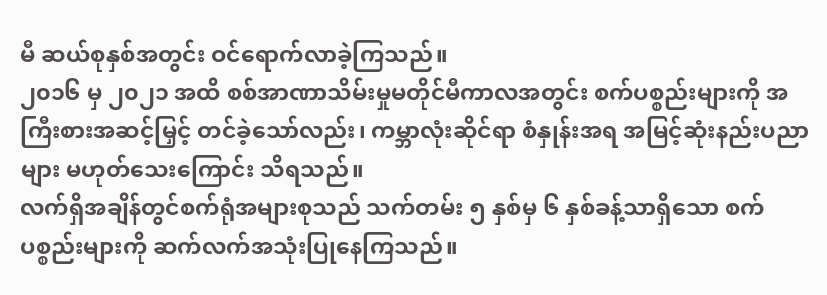မီ ဆယ်စုနှစ်အတွင်း ဝင်ရောက်လာခဲ့ကြသည်။
၂၀၁၆ မှ ၂၀၂၁ အထိ စစ်အာဏာသိမ်းမှုမတိုင်မီကာလအတွင်း စက်ပစ္စည်းများကို အကြီးစားအဆင့်မြှင့် တင်ခဲ့သော်လည်း၊ ကမ္ဘာလုံးဆိုင်ရာ စံနှုန်းအရ အမြင့်ဆုံးနည်းပညာများ မဟုတ်သေးကြောင်း သိရသည်။
လက်ရှိအချိန်တွင်စက်ရုံအများစုသည် သက်တမ်း ၅ နှစ်မှ ၆ နှစ်ခန့်သာရှိသော စက်ပစ္စည်းများကို ဆက်လက်အသုံးပြုနေကြသည်။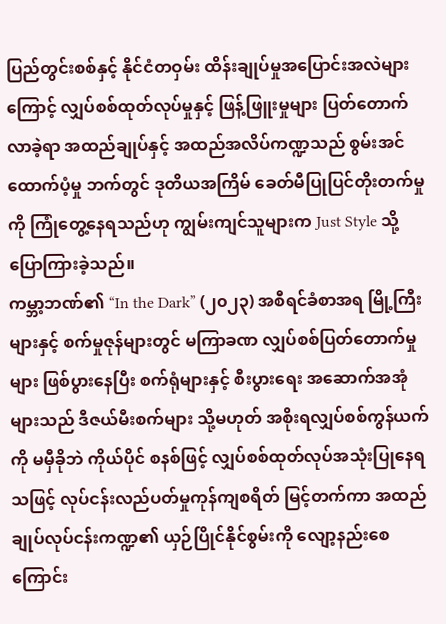ပြည်တွင်းစစ်နှင့် နိုင်ငံတဝှမ်း ထိန်းချုပ်မှုအပြောင်းအလဲများကြောင့် လျှပ်စစ်ထုတ်လုပ်မှုနှင့် ဖြန့်ဖြူးမှုများ ပြတ်တောက်လာခဲ့ရာ အထည်ချုပ်နှင့် အထည်အလိပ်ကဏ္ဍသည် စွမ်းအင်ထောက်ပံ့မှု ဘက်တွင် ဒုတိယအကြိမ် ခေတ်မီပြုပြင်တိုးတက်မှုကို ကြုံတွေ့နေရသည်ဟု ကျွမ်းကျင်သူများက Just Style သို့ ပြောကြားခဲ့သည်။
ကမ္ဘာ့ဘဏ်၏ “In the Dark” (၂၀၂၃) အစီရင်ခံစာအရ မြို့ကြီးများနှင့် စက်မှုဇုန်များတွင် မကြာခဏ လျှပ်စစ်ပြတ်တောက်မှုများ ဖြစ်ပွားနေပြီး စက်ရုံများနှင့် စီးပွားရေး အဆောက်အအုံများသည် ဒီဇယ်မီးစက်များ သို့မဟုတ် အစိုးရလျှပ်စစ်ကွန်ယက်ကို မမှီခိုဘဲ ကိုယ်ပိုင် စနစ်ဖြင့် လျှပ်စစ်ထုတ်လုပ်အသုံးပြုနေရသဖြင့် လုပ်ငန်းလည်ပတ်မှုကုန်ကျစရိတ် မြင့်တက်ကာ အထည်ချုပ်လုပ်ငန်းကဏ္ဍ၏ ယှဉ်ပြိုင်နိုင်စွမ်းကို လျော့နည်းစေကြောင်း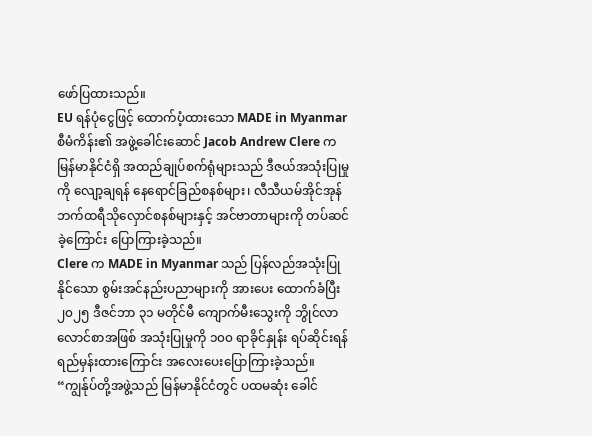ဖော်ပြထားသည်။
EU ရန်ပုံငွေဖြင့် ထောက်ပံ့ထားသော MADE in Myanmar စီမံကိန်း၏ အဖွဲ့ခေါင်းဆောင် Jacob Andrew Clere က မြန်မာနိုင်ငံရှိ အထည်ချုပ်စက်ရုံများသည် ဒီဇယ်အသုံးပြုမှုကို လျော့ချရန် နေရောင်ခြည်စနစ်များ၊ လီသီယမ်အိုင်အုန် ဘက်ထရီသိုလှောင်စနစ်များနှင့် အင်ဗာတာများကို တပ်ဆင်ခဲ့ကြောင်း ပြောကြားခဲ့သည်။
Clere က MADE in Myanmar သည် ပြန်လည်အသုံးပြုနိုင်သော စွမ်းအင်နည်းပညာများကို အားပေး ထောက်ခံပြီး ၂၀၂၅ ဒီဇင်ဘာ ၃၁ မတိုင်မီ ကျောက်မီးသွေးကို ဘွိုင်လာလောင်စာအဖြစ် အသုံးပြုမှုကို ၁၀၀ ရာခိုင်နှုန်း ရပ်ဆိုင်းရန် ရည်မှန်းထားကြောင်း အလေးပေးပြောကြားခဲ့သည်။
“ကျွန်ုပ်တို့အဖွဲ့သည် မြန်မာနိုင်ငံတွင် ပထမဆုံး ခေါင်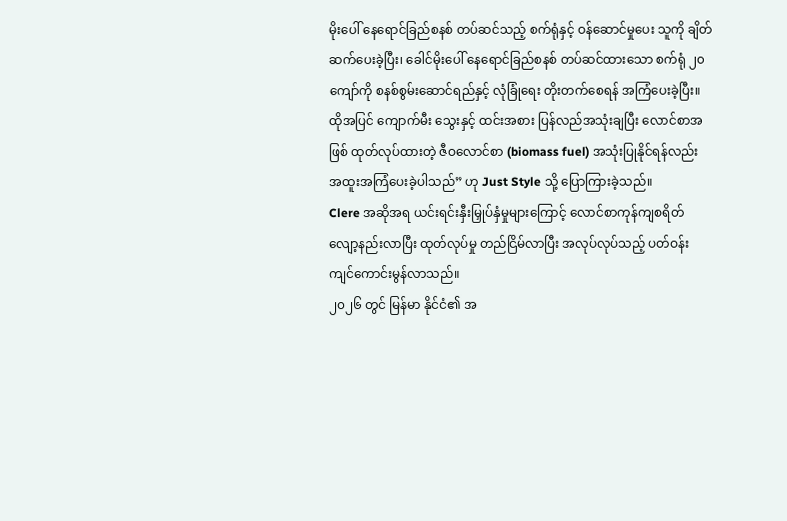မိုးပေါ် နေရောင်ခြည်စနစ် တပ်ဆင်သည့် စက်ရုံနှင့် ဝန်ဆောင်မှုပေး သူကို ချိတ်ဆက်ပေးခဲ့ပြီး၊ ခေါင်မိုးပေါ် နေရောင်ခြည်စနစ် တပ်ဆင်ထားသော စက်ရုံ ၂၀ ကျော်ကို စနစ်စွမ်းဆောင်ရည်နှင့် လုံခြုံရေး တိုးတက်စေရန် အကြံပေးခဲ့ပြီး။
ထိုအပြင် ကျောက်မီး သွေးနှင့် ထင်းအစား ပြန်လည်အသုံးချပြီး လောင်စာအဖြစ် ထုတ်လုပ်ထားတဲ့ ဇီဝလောင်စာ (biomass fuel) အသုံးပြုနိုင်ရန်လည်း အထူးအကြံပေးခဲ့ပါသည်” ဟု Just Style သို့ ပြောကြားခဲ့သည်။
Clere အဆိုအရ ယင်းရင်းနှီးမြှုပ်နှံမှုများကြောင့် လောင်စာကုန်ကျစရိတ် လျော့နည်းလာပြီး ထုတ်လုပ်မှု တည်ငြိမ်လာပြီး အလုပ်လုပ်သည့် ပတ်ဝန်းကျင်ကောင်းမွန်လာသည်။
၂၀၂၆ တွင် မြန်မာ နိုင်ငံ၏ အ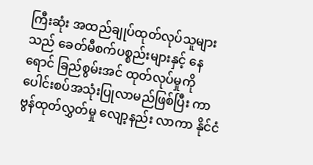ကြီးဆုံး အထည်ချုပ်ထုတ်လုပ်သူများသည် ခေတ်မီစက်ပစ္စည်းများနှင့် နေရောင် ခြည်စွမ်းအင် ထုတ်လုပ်မှုကို ပေါင်းစပ်အသုံးပြုလာမည်ဖြစ်ပြီး ကာဗွန်ထုတ်လွှတ်မှု လျော့နည်း လာကာ နိုင်ငံ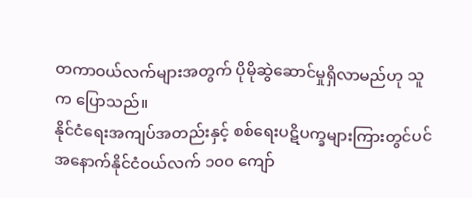တကာဝယ်လက်များအတွက် ပိုမိုဆွဲဆောင်မှုရှိလာမည်ဟု သူက ပြောသည်။
နိုင်ငံရေးအကျပ်အတည်းနှင့် စစ်ရေးပဋိပက္ခများကြားတွင်ပင် အနောက်နိုင်ငံဝယ်လက် ၁၀၀ ကျော်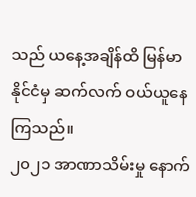သည် ယနေ့အချိန်ထိ မြန်မာနိုင်ငံမှ ဆက်လက် ဝယ်ယူနေကြသည်။
၂၀၂၁ အာဏာသိမ်းမှု နောက်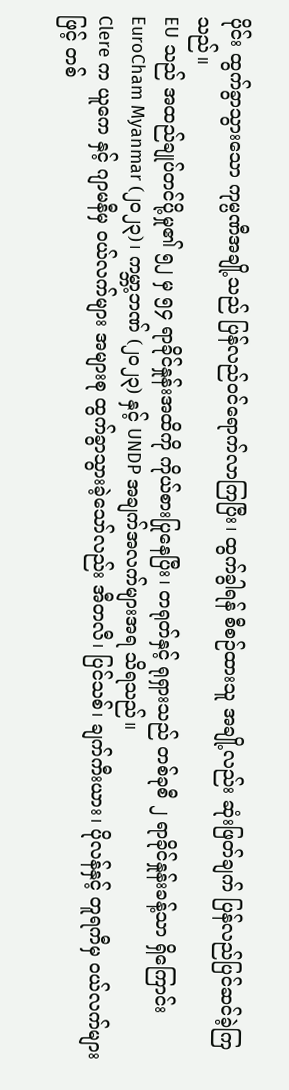ပိုင်း ထွက်ခွာသွားသော ကုမ္ပဏီအချို့သည် ပြန်လည်ဝင်ရောက်လာကြပြီး၊ ထွက်ခွါရန် စီစဉ်ထားသူ အချို့လည်း ဆုံးဖြတ်ချက် ပြန်လည်ပြင်ဆင်ခဲ့ကြသည်။
EU သည် အထည်ချုပ်တင်ပို့မှု၏ ၅၂ မှ ၅၄ ရာခိုင်နှုန်းအထိကို ကိုယ်စားပြုနေပြီး၊ တရုတ်နှင့် ရုရှားသည် တစ်ခုစီ ၂ ရာခိုင်နှုန်းခန့်သာ ရှိကြောင်း EuroCham Myanmar (၂၀၂၃)၊ ကမ္ဘာ့ဘဏ် (၂၀၂၃) နှင့် UNDP အချက်အလက်များအရ သိရသည်။
Clere က ယူကေ နှင့် ဂျာမနီမှ ဝယ်လက်များ အများစု ထွက်ခွာသွားခဲ့သော်လည်း အီတလီ၊ ပြင်သစ်၊ ချက်ကီးယား၊ ပိုလန်နှင့် တူရကီမှ ဝယ်လက်များဖြင့် တစ်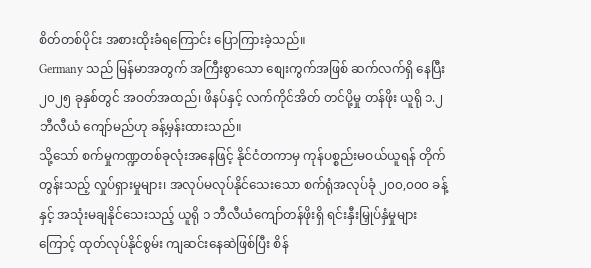စိတ်တစ်ပိုင်း အစားထိုးခံရကြောင်း ပြောကြားခဲ့သည်။
Germany သည် မြန်မာအတွက် အကြီးစွာသော စျေးကွက်အဖြစ် ဆက်လက်ရှိ နေပြီး ၂၀၂၅ ခုနှစ်တွင် အဝတ်အထည်၊ ဖိနပ်နှင့် လက်ကိုင်အိတ် တင်ပို့မှု တန်ဖိုး ယူရို ၁.၂ ဘီလီယံ ကျော်မည်ဟု ခန့်မှန်းထားသည်။
သို့သော် စက်မှုကဏ္ဍတစ်ခုလုံးအနေဖြင့် နိုင်ငံတကာမှ ကုန်ပစ္စည်းမဝယ်ယူရန် တိုက်တွန်းသည့် လှုပ်ရှားမှုများ၊ အလုပ်မလုပ်နိုင်သေးသော စက်ရုံအလုပ်ခုံ ၂၀၀,၀၀၀ ခန့်နှင့် အသုံးမချနိုင်သေးသည့် ယူရို ၁ ဘီလီယံကျော်တန်ဖိုးရှိ ရင်းနှီးမြှုပ်နှံမှုများကြောင့် ထုတ်လုပ်နိုင်စွမ်း ကျဆင်းနေဆဲဖြစ်ပြီး စိန်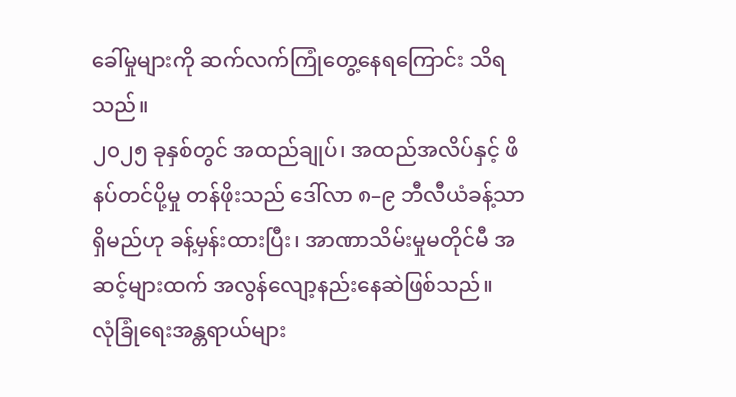ခေါ်မှုများကို ဆက်လက်ကြုံတွေ့နေရကြောင်း သိရသည်။
၂၀၂၅ ခုနှစ်တွင် အထည်ချုပ်၊ အထည်အလိပ်နှင့် ဖိနပ်တင်ပို့မှု တန်ဖိုးသည် ဒေါ်လာ ၈–၉ ဘီလီယံခန့်သာ ရှိမည်ဟု ခန့်မှန်းထားပြီး၊ အာဏာသိမ်းမှုမတိုင်မီ အဆင့်များထက် အလွန်လျော့နည်းနေဆဲဖြစ်သည်။
လုံခြုံရေးအန္တရာယ်များ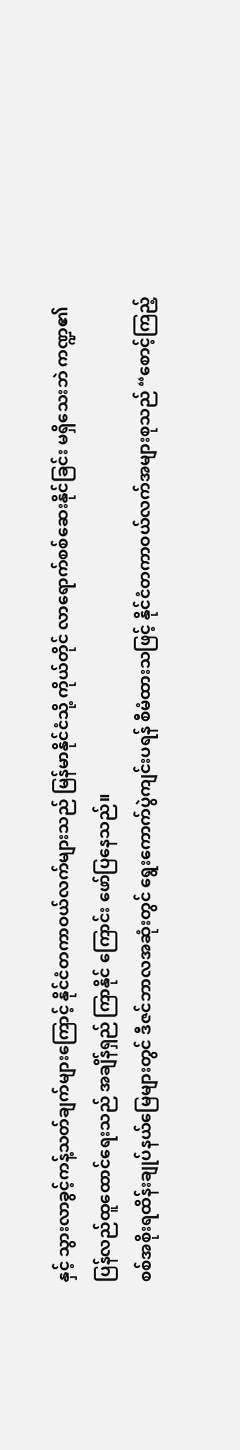နှင့် သွားလာခွင့်ကန့်သတ်ချက်များကြောင့် နိုင်ငံတကာဝယ်လက်များသည် မြန်မာနိုင်ငံသို့ ကိုယ်တိုင် လာရောက်စစ်ဆေးနိုင်ခြင်း မရှိသေးဘဲ ကဏ္ဍ၏ ပြန်လည်ထူထောင်ရေးသည် အချိန်ရှည် ကြာနိုင် ကြောင်း ဖော်ပြနေသည်။
စစ်အစိုးရထိန်းချုပ်နယ်မြေများတွင် ဒီဇင်ဘာလအဆုံးတွင် ရွေးကောက်ပွဲကျင်းပရန် စီမံထားသဖြင့် နိုင်ငံတကာဝယ်လက်အများစုသည် “စောင့်ကြည့်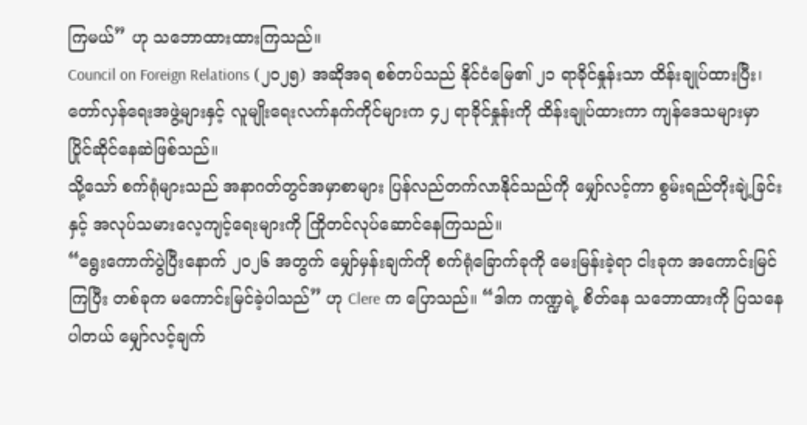ကြမယ်” ဟု သဘောထားထားကြသည်။
Council on Foreign Relations (၂၀၂၅) အဆိုအရ စစ်တပ်သည် နိုင်ငံမြေ၏ ၂၁ ရာခိုင်နှုန်းသာ ထိန်းချုပ်ထားပြီး၊ တော်လှန်ရေးအဖွဲ့များနှင့် လူမျိုးရေးလက်နက်ကိုင်များက ၄၂ ရာခိုင်နှုန်းကို ထိန်းချုပ်ထားကာ ကျန်ဒေသများမှာ ပြိုင်ဆိုင်နေဆဲဖြစ်သည်။
သို့သော် စက်ရုံများသည် အနာဂတ်တွင်အမှာစာများ ပြန်လည်တက်လာနိုင်သည်ကို မျှော်လင့်ကာ စွမ်းရည်တိုးချဲ့ခြင်းနှင့် အလုပ်သမားလေ့ကျင့်ရေးများကို ကြိုတင်လုပ်ဆောင်နေကြသည်။
“ရွေးကောက်ပွဲပြီးနောက် ၂၀၂၆ အတွက် မျှော်မှန်းချက်ကို စက်ရုံခြောက်ခုကို မေးမြန်းခဲ့ရာ ငါးခုက အကောင်းမြင်ကြပြီး တစ်ခုက မကောင်းမြင်ခဲ့ပါသည်” ဟု Clere က ပြောသည်။ “ဒါက ကဏ္ဍရဲ့ စိတ်နေ သဘောထားကို ပြသနေပါတယ် မျှော်လင့်ချက်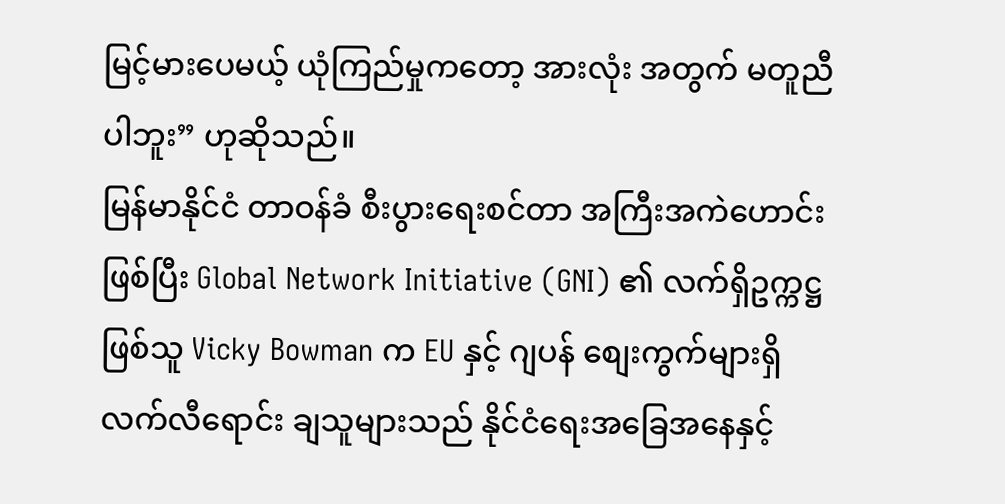မြင့်မားပေမယ့် ယုံကြည်မှုကတော့ အားလုံး အတွက် မတူညီပါဘူး” ဟုဆိုသည်။
မြန်မာနိုင်ငံ တာဝန်ခံ စီးပွားရေးစင်တာ အကြီးအကဲဟောင်း ဖြစ်ပြီး Global Network Initiative (GNI) ၏ လက်ရှိဥက္ကဋ္ဌ ဖြစ်သူ Vicky Bowman က EU နှင့် ဂျပန် စျေးကွက်များရှိ လက်လီရောင်း ချသူများသည် နိုင်ငံရေးအခြေအနေနှင့်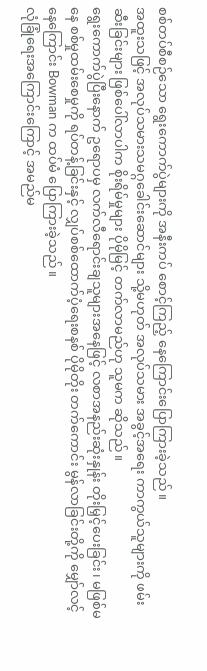စစ်တပ်စီစဉ်သော ရွေးကောက်ပွဲများကို အနီးကပ် စောင့်ကြည့် နေကြောင်းပြောကြားခဲ့သည်။
အထူးသဖြင့် အလုပ်သမားသမဂ္ဂခေါင်းဆောင်များ သို့မဟုတ် အလုပ်သမား အခွင့်အရေး ကာကွယ်သူများကို ဖမ်းဆီးခြင်းများ ဖြစ်ပေါ်လာပါက စိုးရိမ်မှုများ ပိုမိုမြင့် တက်လာမည်ဟု သူမက ဆိုသည်။
ရွေးကောက်ပွဲပြီးနောက် ဥရောပမှ လက်လီရောင်းချသူများအနေဖြင့် လစာအနည်းဆုံးနှုန်း တိုးမြှင့်ပေးခြင်း၊ မဖြစ်မနေ စစ်မှုထမ်းစေမှုကို ရပ်တန့်ခြင်းနှင့် လျှပ်စစ်ထောက်ပံ့ရေးစနစ် ပိုမိုတိုး တက်ကောင်း မွန်လာခြင်းတို့ကို မျှော်လင့်နေကြောင်း Bowman က ထပ်မံ ပြောကြားခဲ့သည်။
လုံခြုံရေးအကြောင်းကြောင့် အမည်မ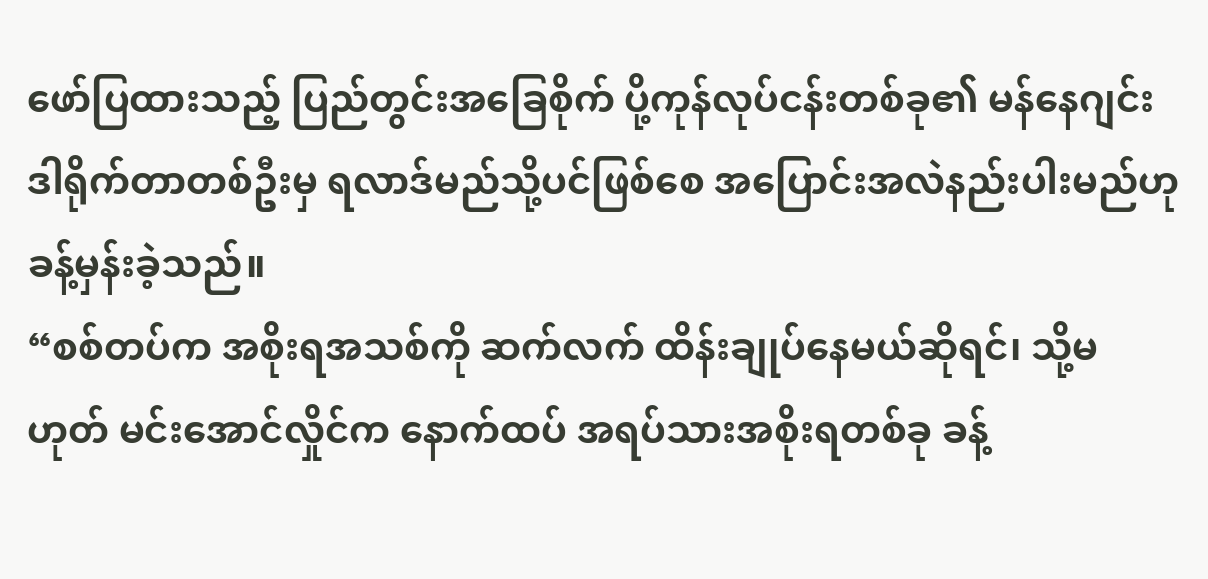ဖော်ပြထားသည့် ပြည်တွင်းအခြေစိုက် ပို့ကုန်လုပ်ငန်းတစ်ခု၏ မန်နေဂျင်းဒါရိုက်တာတစ်ဦးမှ ရလာဒ်မည်သို့ပင်ဖြစ်စေ အပြောင်းအလဲနည်းပါးမည်ဟု ခန့်မှန်းခဲ့သည်။
“စစ်တပ်က အစိုးရအသစ်ကို ဆက်လက် ထိန်းချုပ်နေမယ်ဆိုရင်၊ သို့မဟုတ် မင်းအောင်လှိုင်က နောက်ထပ် အရပ်သားအစိုးရတစ်ခု ခန့်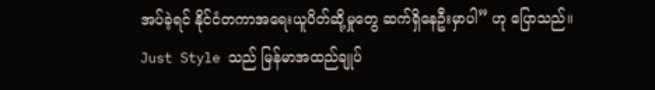အပ်ခဲ့ရင် နိုင်ငံတကာအရေးယူပိတ်ဆို့မှုတွေ ဆက်ရှိနေဦးမှာပါ” ဟု ပြောသည်။
Just Style သည် မြန်မာအထည်ချုပ်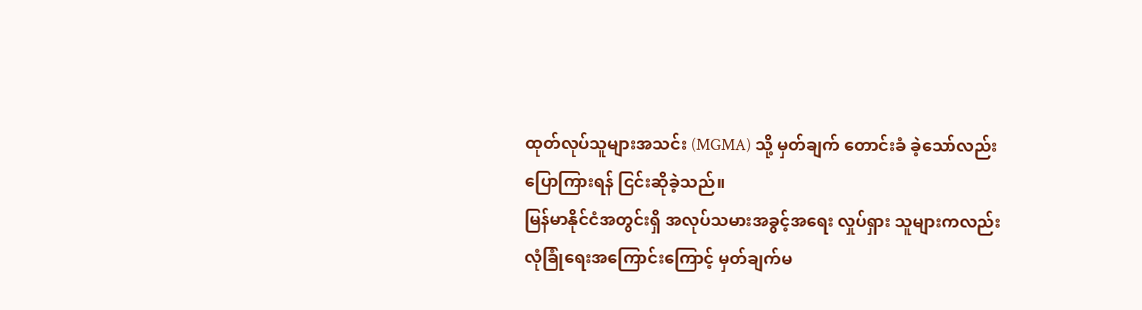ထုတ်လုပ်သူများအသင်း (MGMA) သို့ မှတ်ချက် တောင်းခံ ခဲ့သော်လည်း ပြောကြားရန် ငြင်းဆိုခဲ့သည်။
မြန်မာနိုင်ငံအတွင်းရှိ အလုပ်သမားအခွင့်အရေး လှုပ်ရှား သူများကလည်း လုံခြုံရေးအကြောင်းကြောင့် မှတ်ချက်မ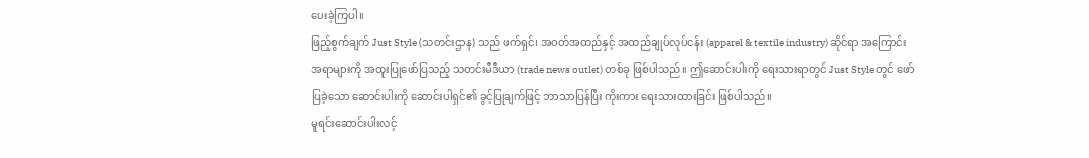ပေးခဲ့ကြပါ။
ဖြည့်စွက်ချက် Just Style (သတင်းဌာန) သည် ဖက်ရှင်၊ အဝတ်အထည်နှင့် အထည်ချုပ်လုပ်ငန်း (apparel & textile industry) ဆိုင်ရာ အကြောင်းအရာများကို အထူးပြုဖော်ပြသည့် သတင်းမီဒီယာ (trade news outlet) တစ်ခု ဖြစ်ပါသည်။ ဤဆောင်းပါးကို ရေးသားရာတွင် Just Style တွင် ဖော်ပြခဲ့သော ဆောင်းပါးကို ဆောင်းပါရှင်၏ ခွင့်ပြုချက်ဖြင့် ဘာသာပြန်ပြီး ကိုးကား ရေးသားထားခြင်း ဖြစ်ပါသည်။
မူရင်းဆောင်းပါးလင့်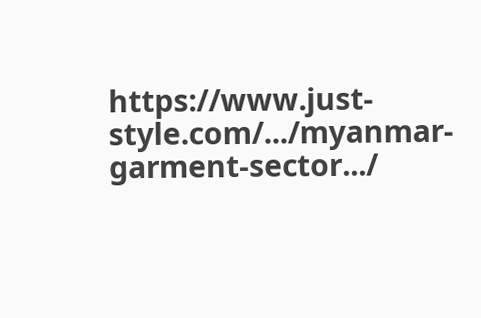https://www.just-style.com/.../myanmar-garment-sector.../